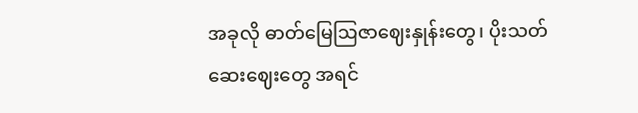အခုလို ဓာတ်မြေဩဇာဈေးနှုန်းတွေ၊ ပိုးသတ်ဆေးဈေးတွေ အရင်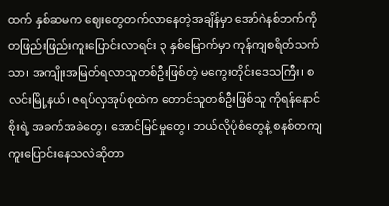ထက် နှစ်ဆမက ဈေးတွေတက်လာနေတဲ့အချိန်မှာ အော်ဂဲနစ်ဘက်ကို တဖြည်းဖြည်းကူးပြောင်းလာရင်း ၃ နှစ်မြောက်မှာ ကုန်ကျစရိတ်သက်သာ၊ အကျိုးအမြတ်ရလာသူတစ်ဦးဖြစ်တဲ့ မကွေးတိုင်းဒေသကြီး၊ စလင်းမြို့နယ်၊ ဇရပ်လှအုပ်စုထဲက တောင်သူတစ်ဦးဖြစ်သူ ကိုရန်နောင်စိုးရဲ့ အခက်အခဲတွေ၊ အောင်မြင်မှုတွေ၊ ဘယ်လိုပုံစံတွေနဲ့ စနစ်တကျကူးပြောင်းနေသလဲဆိုတာ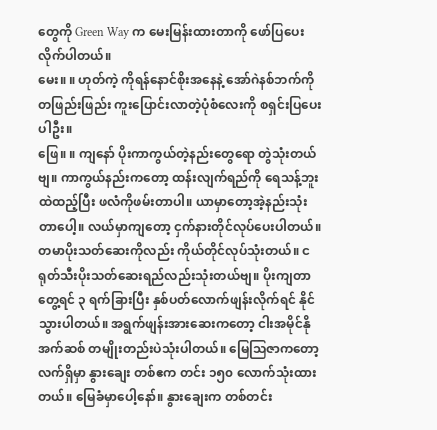တွေကို Green Way က မေးမြန်းထားတာကို ဖော်ပြပေးလိုက်ပါတယ်။
မေး။ ။ ဟုတ်ကဲ့ ကိုရန်နောင်စိုးအနေနဲ့ အော်ဂဲနစ်ဘက်ကို တဖြည်းဖြည်း ကူးပြောင်းလာတဲ့ပုံစံလေးကို စရှင်းပြပေးပါဦး။
ဖြေ။ ။ ကျနော် ပိုးကာကွယ်တဲ့နည်းတွေရော တွဲသုံးတယ်ဗျ။ ကာကွယ်နည်းကတော့ ထန်းလျက်ရည်ကို ရေသန့်ဘူးထဲထည့်ပြီး ဖလံကိုဖမ်းတာပါ။ ယာမှာတော့အဲ့နည်းသုံးတာပေါ့။ လယ်မှာကျတော့ ငှက်နားတိုင်လုပ်ပေးပါတယ်။ တမာပိုးသတ်ဆေးကိုလည်း ကိုယ်တိုင်လုပ်သုံးတယ်။ ငရုတ်သီးပိုးသတ်ဆေးရည်လည်းသုံးတယ်ဗျ။ ပိုးကျတာတွေ့ရင် ၃ ရက်ခြားပြီး နှစ်ပတ်လောက်ဖျန်းလိုက်ရင် နိုင်သွားပါတယ်။ အရွက်ဖျန်းအားဆေးကတော့ ငါးအမိုင်နိုအက်ဆစ် တမျိုးတည်းပဲသုံးပါတယ်။ မြေသြဇာကတော့ လက်ရှိမှာ နွားချေး တစ်ဧက တင်း ၁၅၀ လောက်သုံးထားတယ်။ မြေခံမှာပေါ့နော်။ နွားချေးက တစ်တင်း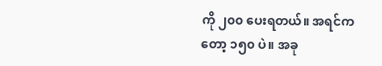ကို ၂၀၀ ပေးရတယ်။ အရင်ကတော့ ၁၅၀ ပဲ။ အခု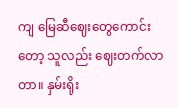ကျ မြေဆီဈေးတွေကောင်းတော့ သူလည်း ဈေးတက်လာတာ။ နှမ်းရိုး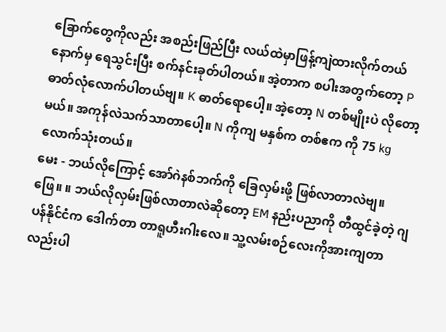ခြောက်တွေကိုလည်း အစည်းဖြည်ပြီး လယ်ထဲမှာဖြန့်ကျဲထားလိုက်တယ် နောက်မှ ရေသွင်းပြီး စက်နင်းခုတ်ပါတယ်။ အဲ့တာက စပါးအတွက်တော့ P ဓာတ်လုံလောက်ပါတယ်ဗျ။ K ဓာတ်ရောပေါ့။ အဲ့တော့ N တစ်မျိုးပဲ လိုတော့မယ်။ အကုန်လဲသက်သာတာပေါ့။ N ကိုကျ မနှစ်က တစ်ဧက ကို 75 kg လောက်သုံးတယ်။
မေး - ဘယ်လိုကြောင့် အော်ဂဲနစ်ဘက်ကို ခြေလှမ်းဖို့ ဖြစ်လာတာလဲဗျ။
ဖြေ။ ။ ဘယ်လိုလှမ်းဖြစ်လာတာလဲဆိုတော့ EM နည်းပညာကို တီထွင်ခဲ့တဲ့ ဂျပန်နိုင်ငံက ဒေါက်တာ တာရူဟီးဂါးလေ။ သူ့လမ်းစဉ်လေးကိုအားကျတာလည်းပါ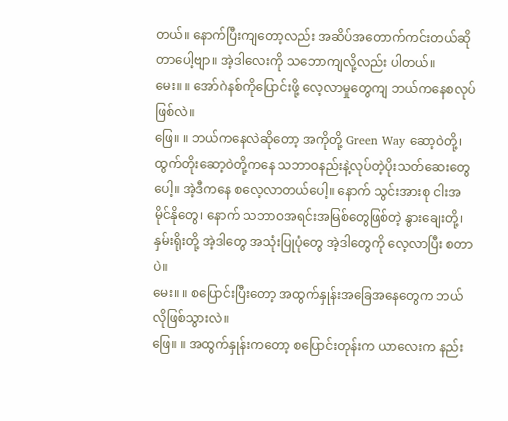တယ်။ နောက်ပြီးကျတော့လည်း အဆိပ်အတောက်ကင်းတယ်ဆိုတာပေါ့ဗျာ။ အဲ့ဒါလေးကို သဘောကျလို့လည်း ပါတယ်။
မေး။ ။ အော်ဂဲနစ်ကိုပြောင်းဖို့ လေ့လာမှုတွေကျ ဘယ်ကနေစလုပ်ဖြစ်လဲ။
ဖြေ။ ။ ဘယ်ကနေလဲဆိုတော့ အကိုတို့ Green Way ဆော့ဝဲတို့၊ ထွက်တိုးဆော့ဝဲတို့ကနေ သဘာဝနည်းနဲ့လုပ်တဲ့ပိုးသတ်ဆေးတွေပေါ့။ အဲ့ဒီကနေ စလေ့လာတယ်ပေါ့။ နောက် သွင်းအားစု ငါးအမိုင်နိုတွေ၊ နောက် သဘာဝအရင်းအမြစ်တွေဖြစ်တဲ့ နွားချေးတို့၊ နှမ်းရိုးတို့ အဲ့ဒါတွေ အသုံးပြုပုံတွေ အဲ့ဒါတွေကို လေ့လာပြီး စတာပဲ။
မေး။ ။ စပြောင်းပြီးတော့ အထွက်နှုန်းအခြေအနေတွေက ဘယ်လိုဖြစ်သွားလဲ။
ဖြေ။ ။ အထွက်နှုန်းကတော့ စပြောင်းတုန်းက ယာလေးက နည်း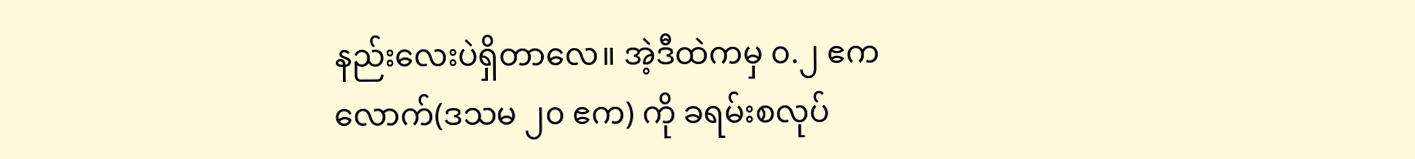နည်းလေးပဲရှိတာလေ။ အဲ့ဒီထဲကမှ ၀.၂ ဧကလောက်(ဒသမ ၂၀ ဧက) ကို ခရမ်းစလုပ်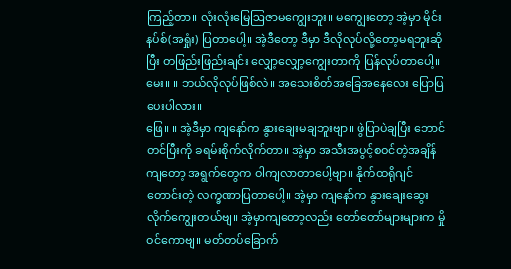ကြည့်တာ။ လုံးလုံးမြေဩဇာမကျွေးဘူး။ မကျွေးတော့ အဲ့မှာ မိုင်းနပ်စ်(အရှုံး) ပြတာပေါ့။ အဲ့ဒီတော့ ဒီမှာ ဒီလိုလုပ်လို့တော့မရဘူးဆိုပြီး တဖြည်းဖြည်းချင်း လျှော့လျှော့ကျွေးတာကို ပြန်လုပ်တာပေါ့။
မေး။ ။ ဘယ်လိုလုပ်ဖြစ်လဲ။ အသေးစိတ်အခြေအနေလေး ပြောပြပေးပါလား။
ဖြေ။ ။ အဲ့ဒီမှာ ကျနော်က နွားချေးမချဘူးဗျာ။ ဖွဲပြာပဲချပြီး ဘောင်တင်ပြီးကို ခရမ်းစိုက်လိုက်တာ။ အဲ့မှာ အသီးအပွင့်စဝင်တဲ့အချိန်ကျတော့ အရွက်တွေက ဝါကျလာတာပေါ့ဗျာ။ နိုက်ထရိုဂျင်တောင်းတဲ့ လက္ခဏာပြတာပေါ့။ အဲ့မှာ ကျနော်က နွားချေးဆွေးလိုက်ကျွေးတယ်ဗျ။ အဲ့မှာကျတော့လည်း တော်တော်များများက မှိုဝင်ကောဗျ။ မတ်တပ်ခြောက်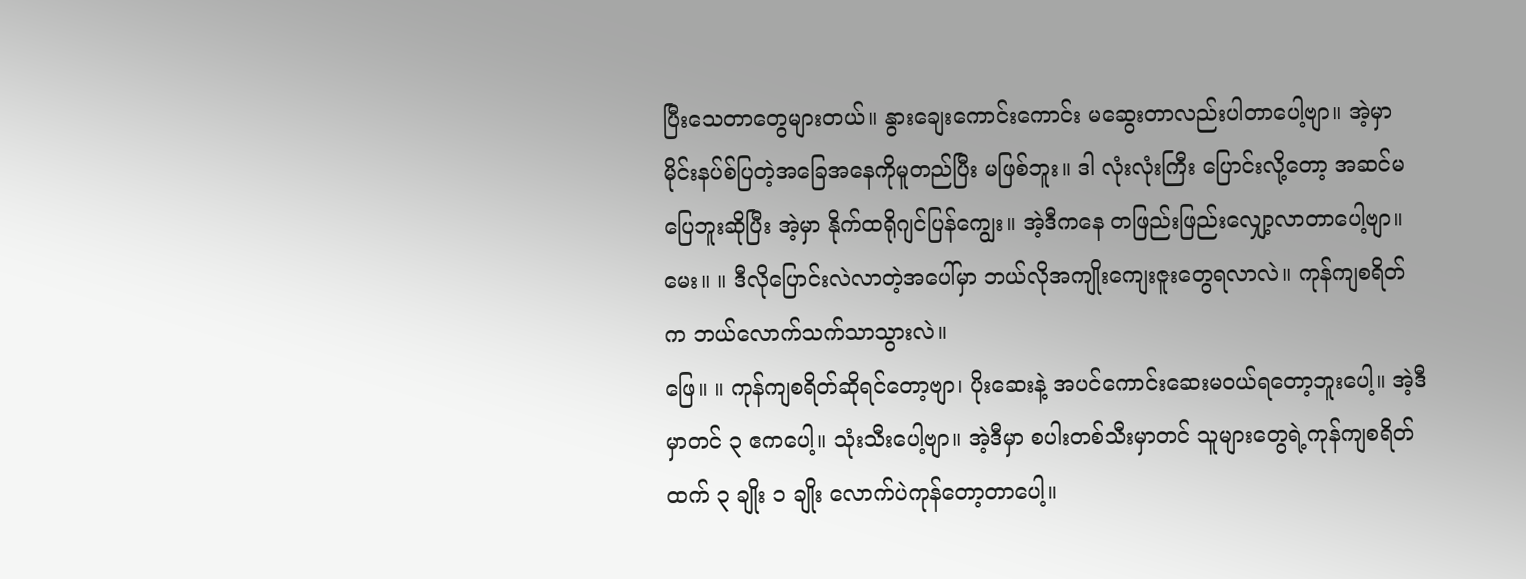ပြီးသေတာတွေများတယ်။ နွားချေးကောင်းကောင်း မဆွေးတာလည်းပါတာပေါ့ဗျာ။ အဲ့မှာ မိုင်းနပ်စ်ပြတဲ့အခြေအနေကိုမူတည်ပြီး မဖြစ်ဘူး။ ဒါ လုံးလုံးကြီး ပြောင်းလို့တော့ အဆင်မပြေဘူးဆိုပြီး အဲ့မှာ နိုက်ထရိုဂျင်ပြန်ကျွေး။ အဲ့ဒီကနေ တဖြည်းဖြည်းလျှော့လာတာပေါ့ဗျာ။
မေး။ ။ ဒီလိုပြောင်းလဲလာတဲ့အပေါ်မှာ ဘယ်လိုအကျိုးကျေးဇူးတွေရလာလဲ။ ကုန်ကျစရိတ်က ဘယ်လောက်သက်သာသွားလဲ။
ဖြေ။ ။ ကုန်ကျစရိတ်ဆိုရင်တော့ဗျာ၊ ပိုးဆေးနဲ့ အပင်ကောင်းဆေးမဝယ်ရတော့ဘူးပေါ့။ အဲ့ဒီမှာတင် ၃ ဧကပေါ့။ သုံးသီးပေါ့ဗျာ။ အဲ့ဒီမှာ စပါးတစ်သီးမှာတင် သူများတွေရဲ့ကုန်ကျစရိတ်ထက် ၃ ချိုး ၁ ချိုး လောက်ပဲကုန်တော့တာပေါ့။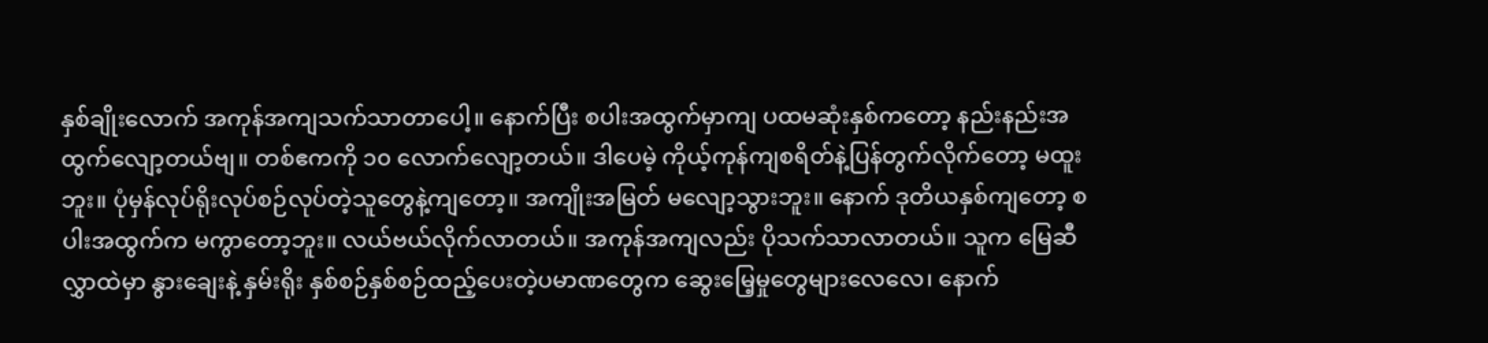နှစ်ချိုးလောက် အကုန်အကျသက်သာတာပေါ့။ နောက်ပြီး စပါးအထွက်မှာကျ ပထမဆုံးနှစ်ကတော့ နည်းနည်းအထွက်လျော့တယ်ဗျ။ တစ်ဧကကို ၁၀ လောက်လျော့တယ်။ ဒါပေမဲ့ ကိုယ့်ကုန်ကျစရိတ်နဲ့ပြန်တွက်လိုက်တော့ မထူးဘူး။ ပုံမှန်လုပ်ရိုးလုပ်စဉ်လုပ်တဲ့သူတွေနဲ့ကျတော့။ အကျိုးအမြတ် မလျော့သွားဘူး။ နောက် ဒုတိယနှစ်ကျတော့ စပါးအထွက်က မကွာတော့ဘူး။ လယ်ဗယ်လိုက်လာတယ်။ အကုန်အကျလည်း ပိုသက်သာလာတယ်။ သူက မြေဆီလွှာထဲမှာ နွားချေးနဲ့ နှမ်းရိုး နှစ်စဉ်နှစ်စဉ်ထည့်ပေးတဲ့ပမာဏတွေက ဆွေးမြေ့မှုတွေများလေလေ၊ နောက်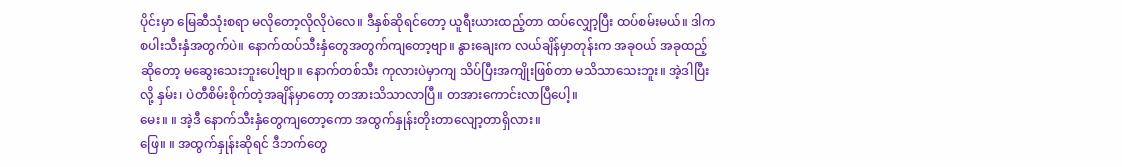ပိုင်းမှာ မြေဆီသုံးစရာ မလိုတော့လိုလိုပဲလေ။ ဒီနှစ်ဆိုရင်တော့ ယူရီးယားထည့်တာ ထပ်လျှော့ပြီး ထပ်စမ်းမယ်။ ဒါက စပါးသီးနှံအတွက်ပဲ။ နောက်ထပ်သီးနှံတွေအတွက်ကျတော့ဗျာ။ နွားချေးက လယ်ချိန်မှာတုန်းက အခုဝယ် အခုထည့်ဆိုတော့ မဆွေးသေးဘူးပေါ့ဗျာ။ နောက်တစ်သီး ကုလားပဲမှာကျ သိပ်ပြီးအကျိုးဖြစ်တာ မသိသာသေးဘူး။ အဲ့ဒါပြီးလို့ နှမ်း၊ ပဲတီစိမ်းစိုက်တဲ့အချိန်မှာတော့ တအားသိသာလာပြီ။ တအားကောင်းလာပြီပေါ့။
မေး။ ။ အဲ့ဒီ နောက်သီးနှံတွေကျတော့ကော အထွက်နှုန်းတိုးတာလျော့တာရှိလား။
ဖြေ။ ။ အထွက်နှုန်းဆိုရင် ဒီဘက်တွေ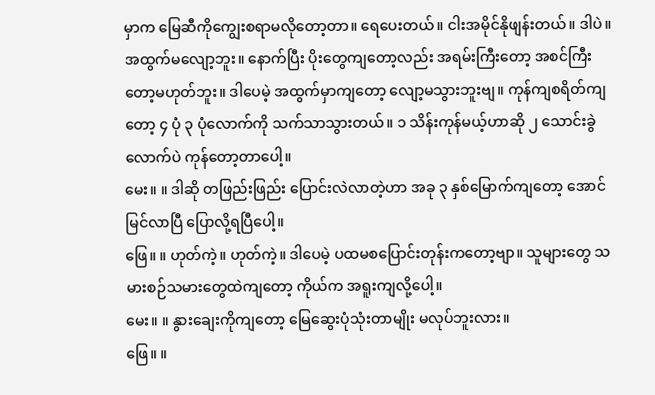မှာက မြေဆီကိုကျွေးစရာမလိုတော့တာ။ ရေပေးတယ်။ ငါးအမိုင်နိုဖျန်းတယ်။ ဒါပဲ။ အထွက်မလျော့ဘူး။ နောက်ပြီး ပိုးတွေကျတော့လည်း အရမ်းကြီးတော့ အစင်ကြီး တော့မဟုတ်ဘူး။ ဒါပေမဲ့ အထွက်မှာကျတော့ လျော့မသွားဘူးဗျ။ ကုန်ကျစရိတ်ကျတော့ ၄ ပုံ ၃ ပုံလောက်ကို သက်သာသွားတယ်။ ၁ သိန်းကုန်မယ့်ဟာဆို ၂ သောင်းခွဲလောက်ပဲ ကုန်တော့တာပေါ့။
မေး။ ။ ဒါဆို တဖြည်းဖြည်း ပြောင်းလဲလာတဲ့ဟာ အခု ၃ နှစ်မြောက်ကျတော့ အောင်မြင်လာပြီ ပြောလို့ရပြီပေါ့။
ဖြေ။ ။ ဟုတ်ကဲ့။ ဟုတ်ကဲ့။ ဒါပေမဲ့ ပထမစပြောင်းတုန်းကတော့ဗျာ။ သူများတွေ သမားစဉ်သမားတွေထဲကျတော့ ကိုယ်က အရူးကျလို့ပေါ့။
မေး။ ။ နွားချေးကိုကျတော့ မြေဆွေးပုံသုံးတာမျိုး မလုပ်ဘူးလား။
ဖြေ။ ။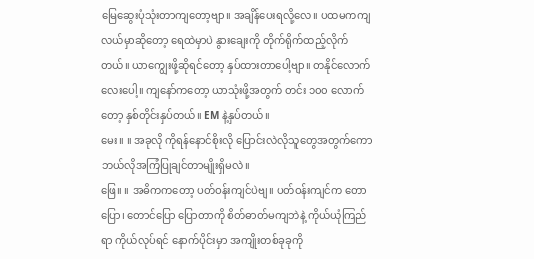မြေဆွေးပုံသုံးတာကျတော့ဗျာ။ အချိန်ပေးရလို့လေ။ ပထမကကျ လယ်မှာဆိုတော့ ရေထဲမှာပဲ နွားချေးကို တိုက်ရိုက်ထည့်လိုက်တယ်။ ယာကျွေးဖို့ဆိုရင်တော့ နှပ်ထားတာပေါ့ဗျာ။ တနိုင်လောက်လေးပေါ့။ ကျနော်ကတော့ ယာသုံးဖို့အတွက် တင်း ၁၀၀ လောက်တော့ နှစ်တိုင်းနှပ်တယ်။ EM နဲ့နှပ်တယ်။
မေး။ ။ အခုလို ကိုရန်နောင်စိုးလို ပြောင်းလဲလိုသူတွေအတွက်ကော ဘယ်လိုအကြံပြုချင်တာမျိုးရှိမလဲ။
ဖြေ။ ။ အဓိကကတော့ ပတ်ဝန်းကျင်ပဲဗျ။ ပတ်ဝန်းကျင်က တောပြော၊ တောင်ပြော ပြောတာကို စိတ်ဓာတ်မကျဘဲနဲ့ ကိုယ်ယုံကြည်ရာ ကိုယ်လုပ်ရင် နောက်ပိုင်းမှာ အကျိုးတစ်ခုခုကို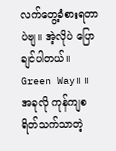လက်တွေ့ခံစားရတာပဲဗျ။ အဲ့လိုပဲ ပြောချင်ပါတယ်။
Green Way။ ။ အခုလို ကုန်ကျစရိတ်သက်သာတဲ့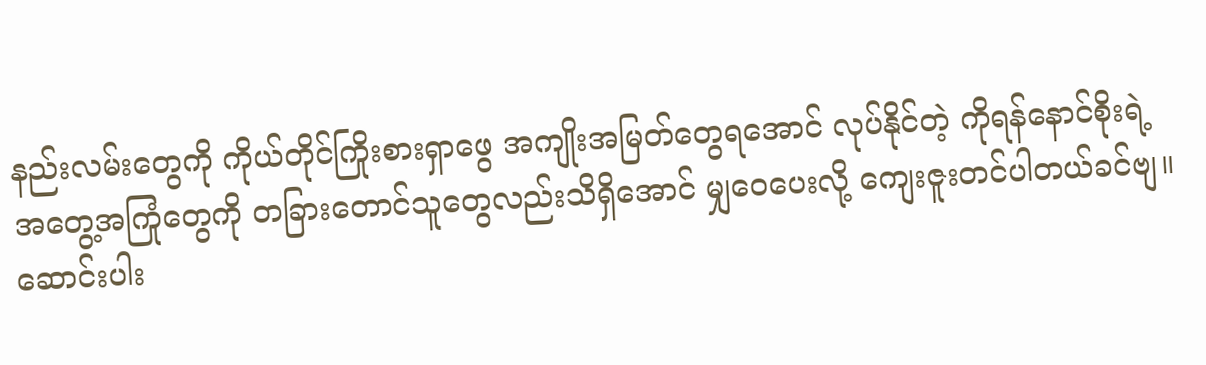နည်းလမ်းတွေကို ကိုယ်တိုင်ကြိုးစားရှာဖွေ အကျိုးအမြတ်တွေရအောင် လုပ်နိုင်တဲ့ ကိုရန်နောင်စိုးရဲ့ အတွေ့အကြုံတွေကို တခြားတောင်သူတွေလည်းသိရှိအောင် မျှဝေပေးလို့ ကျေးဇူးတင်ပါတယ်ခင်ဗျ။
ဆောင်းပါး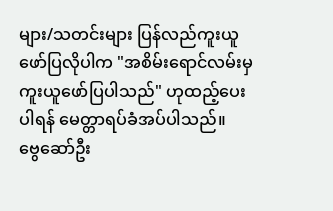များ/သတင်းများ ပြန်လည်ကူးယူဖော်ပြလိုပါက "အစိမ်းရောင်လမ်းမှ ကူးယူဖော်ပြပါသည်" ဟုထည့်ပေးပါရန် မေတ္တာရပ်ခံအပ်ပါသည်။
ဗွေဆော်ဦး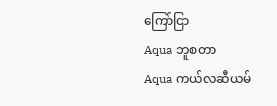ကြော်ငြာ
Aqua ဘူစတာ
Aqua ကယ်လဆီယမ်